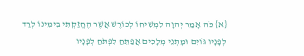{א} כֹּה אָמַר יְהוָה לִמְשִׁיחוֹ לְכוֹרֶשׁ אֲשֶׁר הֶחֱזַקְתִּי בִימִינוֹ לְרַד לְפָנָיו גּוֹיִם וּמָתְנֵי מְלָכִים אֲפַתֵּחַ לִפְתֹּחַ לְפָנָיו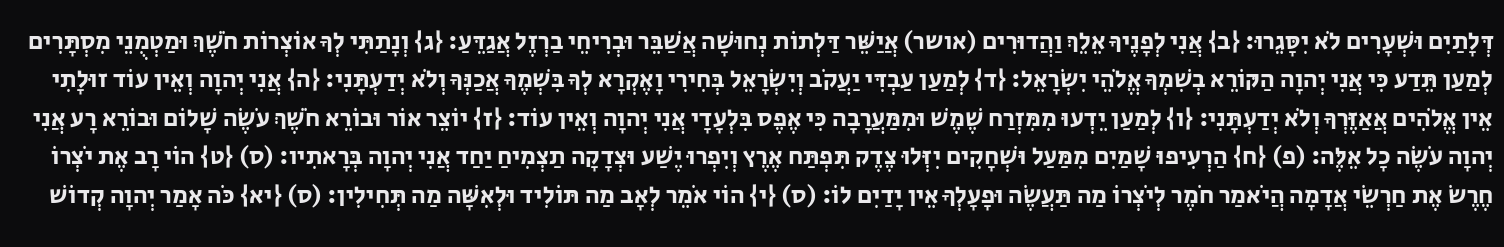דְּלָתַיִם וּשְׁעָרִים לֹא יִסָּגֵרוּ: {ב} אֲנִי לְפָנֶיךָ אֵלֵךְ וַהֲדוּרִים (אושר) אֲיַשֵּׁר דַּלְתוֹת נְחוּשָׁה אֲשַׁבֵּר וּבְרִיחֵי בַרְזֶל אֲגַדֵּעַ: {ג} וְנָתַתִּי לְךָ אוֹצְרוֹת חֹשֶׁךְ וּמַטְמֻנֵי מִסְתָּרִים לְמַעַן תֵּדַע כִּי אֲנִי יְהוָה הַקּוֹרֵא בְשִׁמְךָ אֱלֹהֵי יִשְׂרָאֵל: {ד} לְמַעַן עַבְדִּי יַעֲקֹב וְיִשְׂרָאֵל בְּחִירִי וָאֶקְרָא לְךָ בִּשְׁמֶךָ אֲכַנְּךָ וְלֹא יְדַעְתָּנִי: {ה} אֲנִי יְהוָה וְאֵין עוֹד זוּלָתִי אֵין אֱלֹהִים אֲאַזֶּרְךָ וְלֹא יְדַעְתָּנִי: {ו} לְמַעַן יֵדְעוּ מִמִּזְרַח שֶׁמֶשׁ וּמִמַּעֲרָבָה כִּי אֶפֶס בִּלְעָדָי אֲנִי יְהוָה וְאֵין עוֹד: {ז} יוֹצֵר אוֹר וּבוֹרֵא חֹשֶׁךְ עֹשֶׂה שָׁלוֹם וּבוֹרֵא רָע אֲנִי יְהוָה עֹשֶׂה כָל אֵלֶּה: (פ) {ח} הַרְעִיפוּ שָׁמַיִם מִמַּעַל וּשְׁחָקִים יִזְּלוּ צֶדֶק תִּפְתַּח אֶרֶץ וְיִפְרוּ יֶשַׁע וּצְדָקָה תַצְמִיחַ יַחַד אֲנִי יְהוָה בְּרָאתִיו: (ס) {ט} הוֹי רָב אֶת יֹצְרוֹ חֶרֶשׂ אֶת חַרְשֵׂי אֲדָמָה הֲיֹאמַר חֹמֶר לְיֹצְרוֹ מַה תַּעֲשֶׂה וּפָעָלְךָ אֵין יָדַיִם לוֹ: (ס) {י} הוֹי אֹמֵר לְאָב מַה תּוֹלִיד וּלְאִשָּׁה מַה תְּחִילִין: (ס) {יא} כֹּה אָמַר יְהוָה קְדוֹשׁ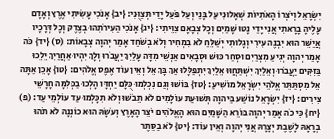יִשְׂרָאֵל וְיֹצְרוֹ הָאֹתִיּוֹת שְׁאָלוּנִי עַל בָּנַי וְעַל פֹּעַל יָדַי תְּצַוֻּנִי: {יב} אָנֹכִי עָשִׂיתִי אֶרֶץ וְאָדָם עָלֶיהָ בָרָאתִי אֲנִי יָדַי נָטוּ שָׁמַיִם וְכָל צְבָאָם צִוֵּיתִי: {יג} אָנֹכִי הַעִירֹתִהוּ בְצֶדֶק וְכָל דְּרָכָיו אֲיַשֵּׁר הוּא יִבְנֶה עִירִי וְגָלוּתִי יְשַׁלֵּחַ לֹא בִמְחִיר וְלֹא בְשֹׁחַד אָמַר יְהוָה צְבָאוֹת: (ס) {יד} כֹּה אָמַר יְהוָה יְגִיעַ מִצְרַיִם וּסְחַר כּוּשׁ וּסְבָאִים אַנְשֵׁי מִדָּה עָלַיִךְ יַעֲבֹרוּ וְלָךְ יִהְיוּ אַחֲרַיִךְ יֵלֵכוּ בַּזִּקִּים יַעֲבֹרוּ וְאֵלַיִךְ יִשְׁתַּחֲוּוּ אֵלַיִךְ יִתְפַּלָּלוּ אַךְ בָּךְ אֵל וְאֵין עוֹד אֶפֶס אֱלֹהִים: {טו} אָכֵן אַתָּה אֵל מִסְתַּתֵּר אֱלֹהֵי יִשְׂרָאֵל מוֹשִׁיעַ: {טז} בּוֹשׁוּ וְגַם נִכְלְמוּ כֻּלָּם יַחְדָּו הָלְכוּ בַכְּלִמָּה חָרָשֵׁי צִירִים: {יז} יִשְׂרָאֵל נוֹשַׁע בַּיהוָה תְּשׁוּעַת עוֹלָמִים לֹא תֵבֹשׁוּ וְלֹא תִכָּלְמוּ עַד עוֹלְמֵי עַד: (פ) {יח} כִּי כֹה אָמַר יְהוָה בּוֹרֵא הַשָּׁמַיִם הוּא הָאֱלֹהִים יֹצֵר הָאָרֶץ וְעֹשָׂהּ הוּא כוֹנְנָהּ לֹא תֹהוּ בְרָאָהּ לָשֶׁבֶת יְצָרָהּ אֲנִי יְהוָה וְאֵין עוֹד: {יט} לֹא בַסֵּתֶר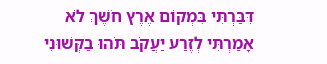דִּבַּרְתִּי בִּמְקוֹם אֶרֶץ חֹשֶׁךְ לֹא אָמַרְתִּי לְזֶרַע יַעֲקֹב תֹּהוּ בַקְּשׁוּנִי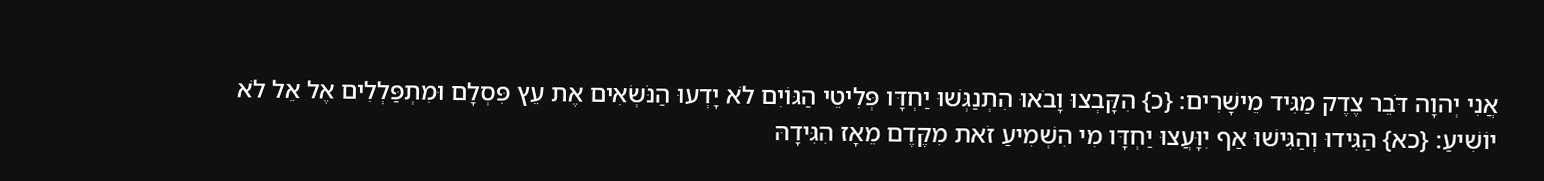אֲנִי יְהוָה דֹּבֵר צֶדֶק מַגִּיד מֵישָׁרִים: {כ} הִקָּבְצוּ וָבֹאוּ הִתְנַגְּשׁוּ יַחְדָּו פְּלִיטֵי הַגּוֹיִם לֹא יָדְעוּ הַנֹּשְׂאִים אֶת עֵץ פִּסְלָם וּמִתְפַּלְלִים אֶל אֵל לֹא יוֹשִׁיעַ: {כא} הַגִּידוּ וְהַגִּישׁוּ אַף יִוָּעֲצוּ יַחְדָּו מִי הִשְׁמִיעַ זֹאת מִקֶּדֶם מֵאָז הִגִּידָהּ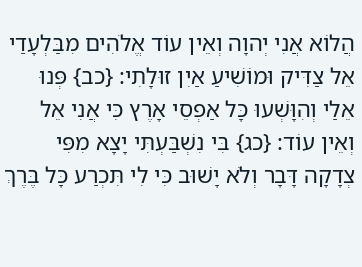הֲלוֹא אֲנִי יְהוָה וְאֵין עוֹד אֱלֹהִים מִבַּלְעָדַי אֵל צַדִּיק וּמוֹשִׁיעַ אַיִן זוּלָתִי: {כב} פְּנוּ אֵלַי וְהִוָּשְׁעוּ כָּל אַפְסֵי אָרֶץ כִּי אֲנִי אֵל וְאֵין עוֹד: {כג} בִּי נִשְׁבַּעְתִּי יָצָא מִפִּי צְדָקָה דָּבָר וְלֹא יָשׁוּב כִּי לִי תִּכְרַע כָּל בֶּרֶךְ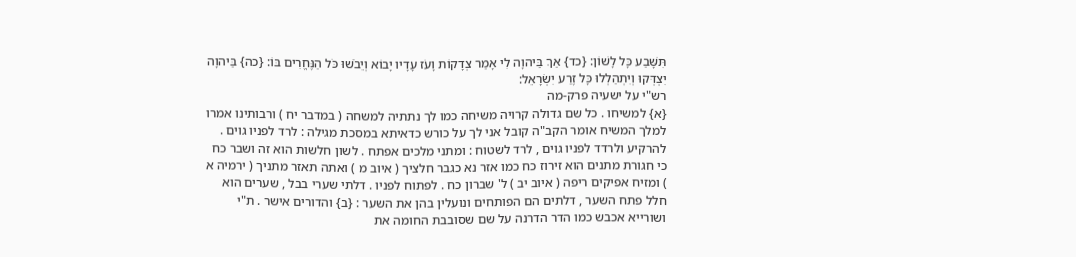תִּשָּׁבַע כָּל לָשׁוֹן: {כד} אַךְ בַּיהוָה לִי אָמַר צְדָקוֹת וָעֹז עָדָיו יָבוֹא וְיֵבֹשׁוּ כֹּל הַנֶּחֱרִים בּוֹ: {כה} בַּיהוָה יִצְדְּקוּ וְיִתְהַלְלוּ כָּל זֶרַע יִשְׂרָאֵל:
רש"י על ישעיה פרק-מה
{א} למשיחו . כל שם גדולה קרויה משיחה כמו לך נתתיה למשחה ( במדבר יח ) ורבותינו אמרו למלך המשיח אומר הקב"ה קובל אני לך על כורש כדאיתא במסכת מגילה : לרד לפניו גוים . להרקיע ולרדד לפניו גוים , לרד לשטוח : ומתני מלכים אפתח . לשון חלשות הוא זה ושבר כח כי חגורת מתנים הוא זירוז כח כמו אזר נא כגבר חלציך ( איוב מ ) ואתה תאזר מתניך ( ירמיה א ) ומזיח אפיקים ריפה ( איוב יב ) ל' שברון כח . לפתוח לפניו . דלתי שערי בבל , שערים הוא חלל פתח השער , דלתים הם הפותחים ונועלין בהן את השער : {ב} והדורים אישר . ת"י ושורייא אכבש כמו הדר הדרנה על שם שסובבת החומה את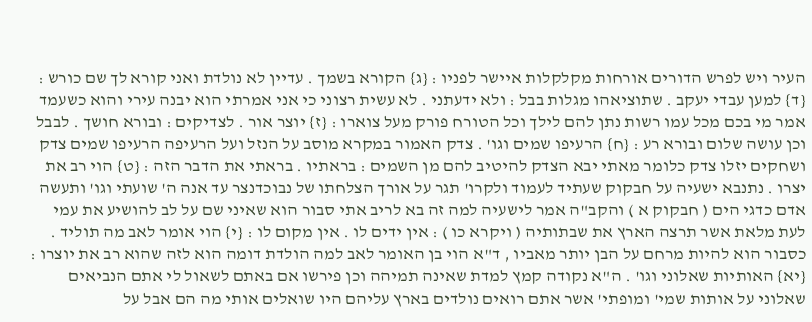העיר ויש לפרש הדורים אורחות מקלקלות איישר לפניו : {ג} הקורא בשמך . עדיין לא נולדת ואני קורא לך שם כורש : {ד} למען עבדי יעקב . שתוציאהו מגלות בבל : ולא ידעתני . לא עשית רצוני כי אני אמרתי הוא יבנה עירי והוא כשעמד אמר מי בכם מכל עמו רשות נתן להם לילך וכל הטורח פורק מעל צוארו : {ז} יוצר אור . לצדיקים : ובורא חושך . לבבל וכן עושה שלום ובורא רע : {ח} הרעיפו שמים וגו' . צדק האמור במקרא מוסב על הנזל ועל הרעיפה הרעיפו שמים צדק ושחקים יזלו צדק כלומר מאתי יבא הצדק להיטיב להם מן השמים : בראתיו . בראתי את הדבר הזה : {ט} הוי רב את יצרו . נתנבא ישעיה על חבקוק שעתיד לעמוד ולקרו' תגר על אורך הצלחתו של נבוכדנצר עד אנה ה' שועתי וגו' ותעשה אדם כדגי הים ( חבקוק א ) והקב"ה אמר לישעיה למה זה בא לריב אתי סבור הוא שאיני שם על לב להושיע את עמי לעת מלאת אשר תרצה הארץ את שבתותיה ( ויקרא כו ) : אין ידים לו . אין מקום לו : {י} הוי אומר לאב מה תוליד . כסבור הוא להיות מרחם על הבן יותר מאביו , ד"א הוי בן האומר לאב למה הולדת דומה הוא לזה שהוא רב את יוצרו : {יא} האותיות שאלוני וגו' . ה"א נקודה קמץ למדת שאינה תמיהה וכן פירשו אם באתם לשאול לי אתם הנביאים שאלוני על אותות שמי' ומופתי' אשר אתם רואים נולדים בארץ עליהם היו שואלים אותי מה הם אבל על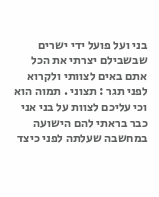בני ועל פועל ידי ישרים שבשבילם יצרתי את הכל אתם באים לצוותי ולקרוא לפני תגר : תצוני . תמוה הוא וכי עליכם לצוות על בני אני כבר בראתי להם הישועה במחשבה שעלתה לפני כיצד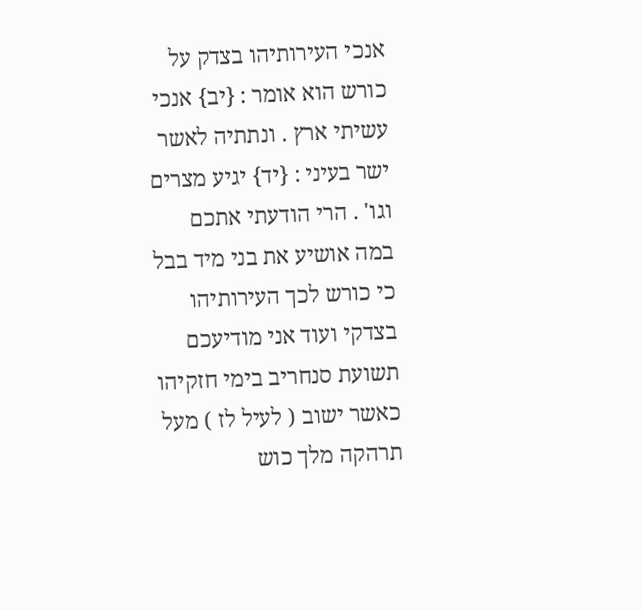אנכי העירותיהו בצדק על כורש הוא אומר : {יב} אנכי עשיתי ארץ . ונתתיה לאשר ישר בעיני : {יד} יגיע מצרים וגו' . הרי הודעתי אתכם במה אושיע את בני מיד בבל כי כורש לכך העירותיהו בצדקי ועוד אני מודיעכם תשועת סנחריב בימי חזקיהו כאשר ישוב ( לעיל לז ) מעל תרהקה מלך כוש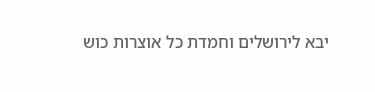יבא לירושלים וחמדת כל אוצרות כוש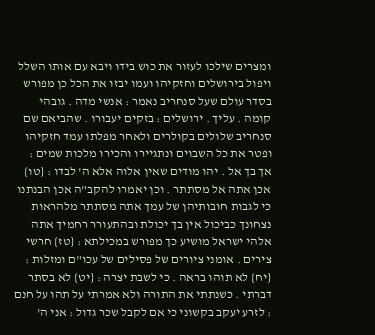ומצרים שילכו לעזור את כוש בידו ויבא עם אותו השלל ויפול בירושלים וחזקיהו ועמו יבזו את הכל כן מפורש בסדר עולם שעל סנחריב נאמר : אנשי מדה . גובהי קומה . עליך . ירושלים : בזקים יעבורו . שהביאם שם סנחריב שלולים בקולרים ולאחר מפלתו עמד חזקיהו ופטר את כל השבוים ונתגיירו והכירו מלכות שמים : אך בך אל . יהו מודים שאין אלוה אלא ה' לבדו : {טו} אכן אתה אל מסתתר . וכן יאמרו להקב"ה אכן הבנתנו כי לגבות חובותיהן של עמך אתה מסתתר מלהראות נצחונך כביכול אין בך יכולת ובהתעורר רחמיך אתה אלהי ישראל מושיע כך מפורש במכילתא : {טז} חרשי צירים . אומני ציורים של פסילים של עכו"ם ומזלות : {יח} לא תוהו בראה . כי לשבת יצרה : {יט} לא בסתר דברתי . כשנתתי את התורה ולא אמרתי על תהו על חנם : לזרע יעקב בקשוני כי אם לקבל שכר גדול : אני ה'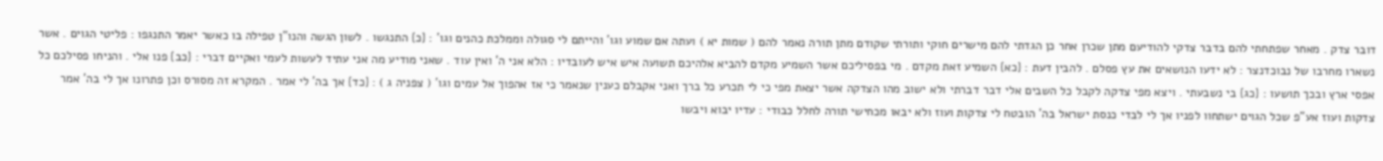דובר צדק . מאחר שפתחתי להם בדבר צדקי להודיעם מתן שכרן אחר כן הגדתי להם מישרים חוקי ותורתי שקודם מתן תורה נאמר להם ( שמות יא ) ועתה אם שמוע וגו' והייתם לי סגולה וממלכת כהנים וגו' : {כ} התנגשו . לשון הגשה והנו"ן טפילה בו כאשר יאמר התנגפו : פליטי הגוים . אשר נשארו מחרבו של נבוכדנצר : לא ידעו הנושאים את עץ פסלם . להבין דעת : {כא} השמיע זאת מקדם . מי בפסיליכם אשר השמיע מקדם להביא אלהיכם תשועה איש איש לעובדיו : הלא אני ה' ואין עוד . שאני מודיע מה אני עתיד לעשות לעמי ואקיים דברי : {כב} פנו אלי . והניחו פסילכם כל אפסי ארץ ובכך תושעו : {כג} בי נשבעתי . ויצא מפי צדקה לקבל כל השבים אלי דבר דברתי ולא ישוב מהו הצדקה אשר יצאת מפי כי לי תכרע כל ברך ואני אקבלם כענין שנאמר כי אז אהפוך אל עמים וגו' ( צפניה ג ) : {כד} אך בה' לי אמר . המקרא זה מסורס וכן פתרונו אך לי בה' אמר צדקות ועוז אע"פ שכל הגוים ישתחוו לפניו אך לי לבדי כנסת ישראל בה' הובטח לי צדקות ועוז ולא יבאו מכחישי תורה לחלל כבודי : עדיו יבוא ויבשו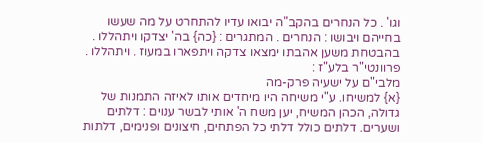וגו' . כל הנחרים בהקב"ה יבואו עדיו להתחרט על מה שעשו בחייהם ויבושו : הנחרים . המתגרים : {כה} בה' יצדקו ויתהללו . בהבטחת משען אהבתו ימצאו צדקה ויתפארו במעוז . ויתהללו . פרוונטי"ר בלע"ז :
מלבי"ם על ישעיה פרק-מה
{א} למשיחו. ע"י משיחה היו מיחדים אותו לאיזה התמנות של גדולה, הכהן המשיח, יען משח ה' אותי לבשר ענוים : דלתים ושערים. דלתים כולל דלתי כל הפתחים, חיצונים ופנימים, דלתות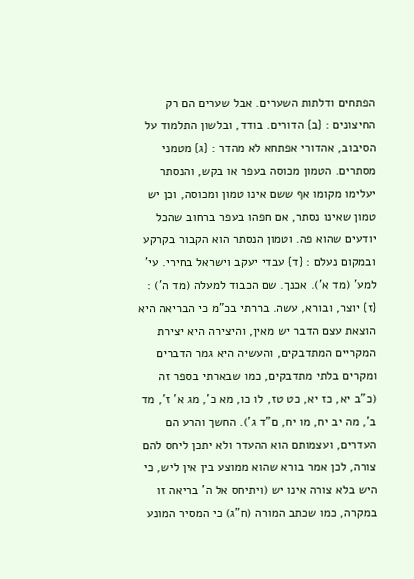הפתחים ודלתות השערים. אבל שערים הם רק החיצונים : {ב} הדורים. בודד, ובלשון התלמוד על הסיבוב, אהדורי אפתחא לא מהדר : {ג} מטמני מסתרים. הטמון מכוסה בעפר או בקש, והנסתר יעלימו מקומו אף ששם אינו טמון ומכוסה, וכן יש טמון שאינו נסתר, אם חפהו בעפר ברחוב שהכל יודעים שהוא פה. וטמון הנסתר הוא הקבור בקרקע ובמקום נעלם : {ד} עבדי יעקב וישראל בחירי. עי' למע' (מד א'). אכנך. שם הכבוד למעלה (מד ה') : {ז} יוצר, ובורא, עשה. בררתי בכ"מ כי הבריאה היא הוצאת עצם הדבר יש מאין, והיצירה היא יצירת המקריים המתדבקים, והעשיה היא גמר הדברים ומקרים בלתי מתדבקים, כמו שבארתי בספר זה (כ"ב יא, כז יא, כט טז, לו כו, מא כ', מג א' ז', מד ב', מה יב יח, מו יח, ם"ד ג'). החשך והרע הם העדרים, ועצמותם הוא ההעדר ולא יתכן ליחס להם צורה, לכן אמר בורא שהוא ממוצע בין אין ליש, כי היש בלא צורה אינו יש (ויתיחס אל ה' בריאה זו במקרה, כמו שכתב המורה (ח"ג) כי המסיר המונע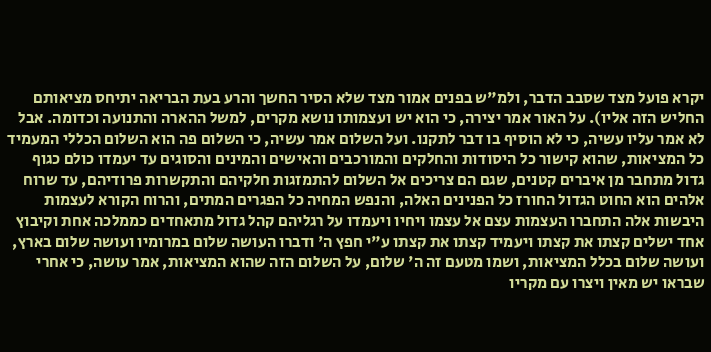יקרא פועל מצד שסבב הדבר, ולמ"ש בפנים אמור מצד שלא הסיר החשך והרע בעת הבריאה יתיחס מציאותם החליש הזה אליו). על האור אמר יצירה, כי הוא יש ועצמותו נושא מקרים, למשל ההארה והתנועה וכדומה. אבל לא אמר עליו עשיה, כי לא הוסיף בו דבר לתקנו. ועל השלום אמר עשיה, כי השלום פה הוא השלום הכללי המעמיד כל המציאות, שהוא קישור כל היסודות והחלקים והמורכבים והאישים והמינים והסוגים עד יעמדו כולם כגוף גדול מתחבר מן איברים קטנים, שגם הם צריכים אל השלום להתמזגות חלקיהם והתקשרות פרודיהם, עד שרוח אלהים הוא החוט הגדול החורז כל הפנינים האלה, והנפש המחיה כל הפגרים המתים, והרוח הקורא לעצמות היבשות אלה התחברו העצמות עצם אל עצמו ויחיו ויעמדו על רגליהם קהל גדול מתאחדים כממלכה אחת וקיבוץ אחד ישלים קצתו את קצתו ויעמיד קצתו את קצתו ע"י חפץ ה' ודברו העושה שלום במרומיו ועושה שלום בארץ, ועושה שלום בכלל המציאות, ושמו מטעם זה ה' שלום, על השלום הזה שהוא המציאות, אמר עושה, כי אחרי שבראו יש מאין ויצרו עם מקריו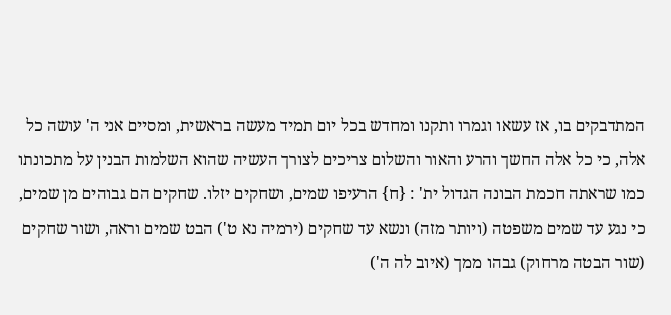המתדבקים בו, אז עשאו וגמרו ותקנו ומחדש בכל יום תמיד מעשה בראשית, ומסיים אני ה' עושה כל אלה, כי כל אלה החשך והרע והאור והשלום צריכים לצורך העשיה שהוא השלמות הבנין על מתכונתו כמו שראתה חכמת הבונה הגדול ית' : {ח} הרעיפו שמים, ושחקים יזלו. שחקים הם גבוהים מן שמים, כי נגע עד שמים משפטה (ויותר מזה) ונשא עד שחקים (ירמיה נא ט') הבט שמים וראה, ושור שחקים (שור הבטה מרחוק) גבהו ממך (איוב לה ה')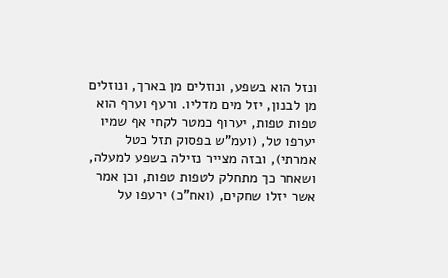ונזל הוא בשפע, ונוזלים מן בארך, ונוזלים מן לבנון, יזל מים מדליו. ורעף וערף הוא טפות טפות, יערוף כמטר לקחי אף שמיו יערפו טל, (ועמ"ש בפסוק תזל כטל אמרתי), ובזה מצייר נזילה בשפע למעלה, ושאחר כך מתחלק לטפות טפות, וכן אמר אשר יזלו שחקים, (ואח"כ) ירעפו על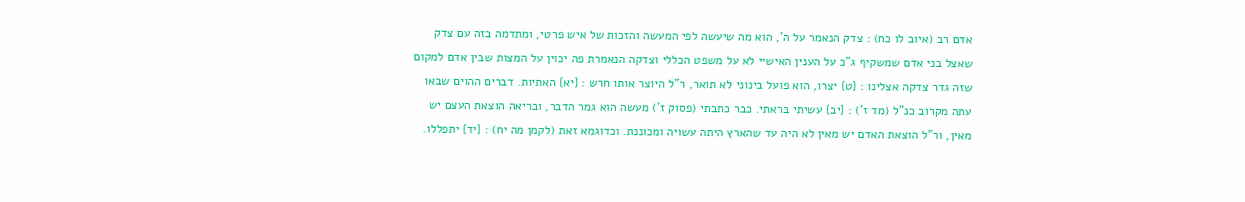אדם רב (איוב לו כח) : צדק הנאמר על ה', הוא מה שיעשה לפי המעשה והזכות של איש פרטי, ומתדמה בזה עם צדק שאצל בני אדם שמשקיף ג"כ על הענין האישיי לא על משפט הכללי וצדקה הנאמרת פה יכוין על המצות שבין אדם למקום שזה גדר צדקה אצלינו : {ט} יצרו, הוא פועל בינוני לא תואר, ר"ל היוצר אותו חרש : {יא} האתיות. דברים ההוים שבאו עתה מקרוב כנ"ל (מד ז') : {יב} עשיתי בראתי. כבר כתבתי (פסוק ז') מעשה הוא גמר הדבר, ובריאה הוצאת העצם יש מאין, ור"ל הוצאת האדם יש מאין לא היה עד שהארץ היתה עשויה ומכוננת. וכדוגמא זאת (לקמן מה יח) : {יד} יתפללו.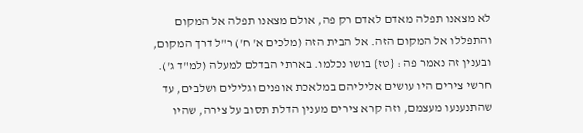לא מצאנו תפלה מאדם לאדם רק פה, אולם מצאנו תפלה אל המקום והתפללו אל המקום הזה. אל הבית הזה (מלכים א' ח') ר"ל דרך המקום, ובענין זה נאמר פה : {טז} בושו נכלמו. בארתי הבדלם למעלה (למ"ד ג'). חרשי צירים היו עושים אליליהם במלאכת אופנים וגלילים ושלבים, עד שהתנענעו מעצמם, וזה קרא צירים מענין הדלת תסוב על צירה, שהיו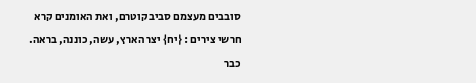סובבים מעצמם סביב קוטרם, ואת האומנים קרא חרשי צירים : {יח} יצר הארץ, עשה, כוננה, בראה. כבר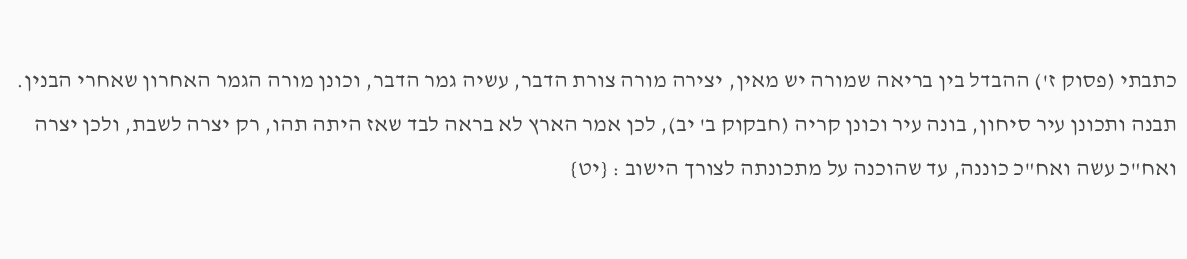כתבתי (פסוק ז') ההבדל בין בריאה שמורה יש מאין, יצירה מורה צורת הדבר, עשיה גמר הדבר, וכונן מורה הגמר האחרון שאחרי הבנין. תבנה ותכונן עיר סיחון, בונה עיר וכונן קריה (חבקוק ב' יב), לכן אמר הארץ לא בראה לבד שאז היתה תהו, רק יצרה לשבת, ולכן יצרה ואח"כ עשה ואח"כ כוננה, עד שהוכנה על מתכונתה לצורך הישוב : {יט}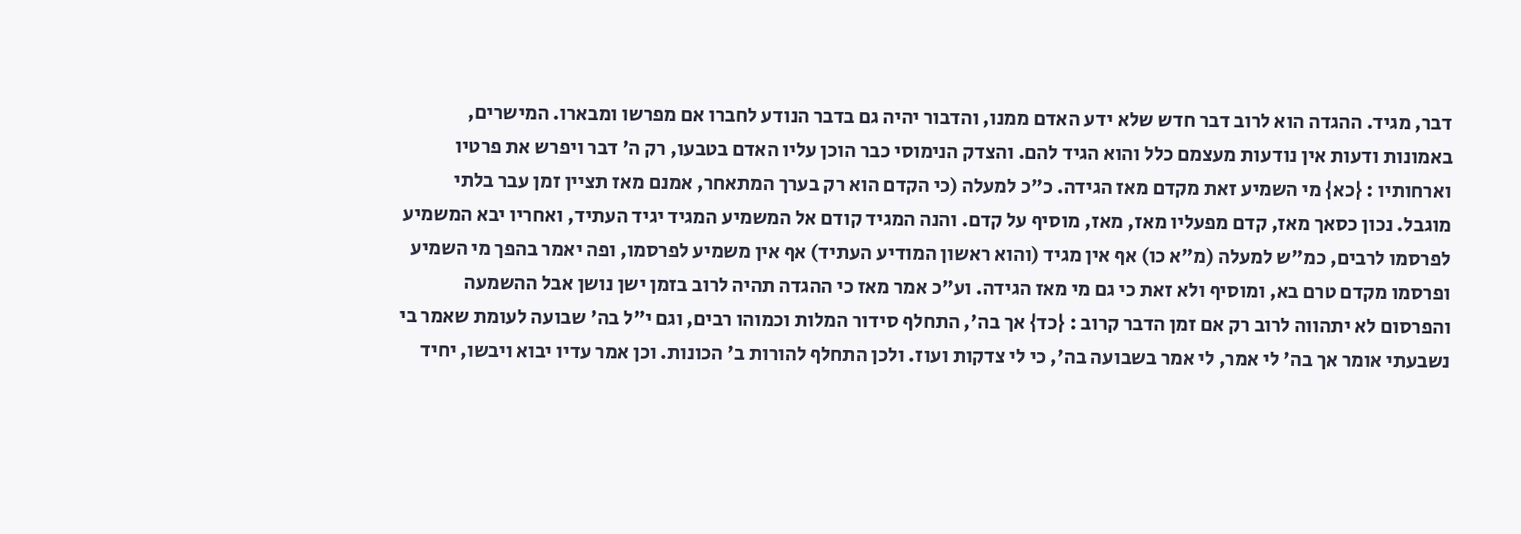דבר, מגיד. ההגדה הוא לרוב דבר חדש שלא ידע האדם ממנו, והדבור יהיה גם בדבר הנודע לחברו אם מפרשו ומבארו. המישרים, באמונות ודעות אין נודעות מעצמם כלל והוא הגיד להם. והצדק הנימוסי כבר הוכן עליו האדם בטבעו, רק ה' דבר ויפרש את פרטיו וארחותיו : {כא} מי השמיע זאת מקדם מאז הגידה. כ"כ למעלה (כי הקדם הוא רק בערך המתאחר, אמנם מאז תציין זמן עבר בלתי מוגבל. נכון כסאך מאז, קדם מפעליו מאז, מאז, מוסיף על קדם. והנה המגיד קודם אל המשמיע המגיד יגיד העתיד, ואחריו יבא המשמיע לפרסמו לרבים, כמ"ש למעלה (מ"א כו) אף אין מגיד (והוא ראשון המודיע העתיד) אף אין משמיע לפרסמו, ופה יאמר בהפך מי השמיע ופרסמו מקדם טרם בא, ומוסיף ולא זאת כי גם מי מאז הגידה. וע"כ אמר מאז כי ההגדה תהיה לרוב בזמן ישן נושן אבל ההשמעה והפרסום לא יתהווה לרוב רק אם זמן הדבר קרוב : {כד} אך בה', התחלף סידור המלות וכמוהו רבים, וגם י"ל בה' שבועה לעומת שאמר בי נשבעתי אומר אך בה' לי אמר, לי אמר בשבועה בה', כי לי צדקות ועוז. ולכן התחלף להורות ב' הכונות. וכן אמר עדיו יבוא ויבשו, יחיד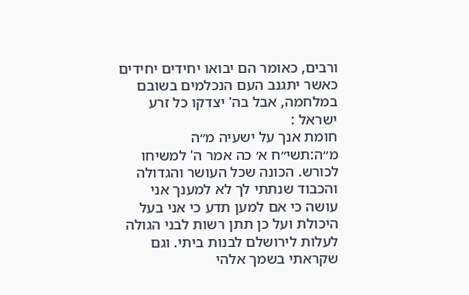ורבים, כאומר הם יבואו יחידים יחידים כאשר יתגנב העם הנכלמים בשובם במלחמה, אבל בה' יצדקו כל זרע ישראל :
חומת אנך על ישעיה מ״ה
מ״ה:תשי״ח א׳ כה אמר ה' למשיחו לכורש. הכונה שכל העושר והגדולה והכבוד שנתתי לך לא למענך אני עושה כי אם למען תדע כי אני בעל היכולת ועל כן תתן רשות לבני הגולה לעלות לירושלם לבנות ביתי. וגם שקראתי בשמך אלהי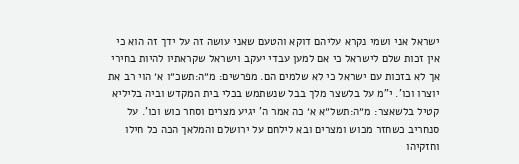ישראל אני ושמי נקרא עליהם דוקא והטעם שאני עושה זה על ידך זה הוא כי אין זכות שלם לישראל כי אם למען עבדי יעקב וישראל שקראתיו להיות בחירי אך לא בזכות עם ישראל כי לא שלמים הם. מפרשים: מ״ה:תשכ״ו א׳ הוי רב את יוצרו וכו'. י"מ על בלשצר מלך בבל שנשתמש בכלי בית המקדש וביה בליליא קטיל בלשאצר: מ״ה:תשל״א א׳ כה אמר ה' יגיע מצרים וסחר כוש וכו'. על סנחריב כשחזר מכוש ומצרים ובא לילחם על ירושלם והמלאך הכה כל חילו וחזקיהו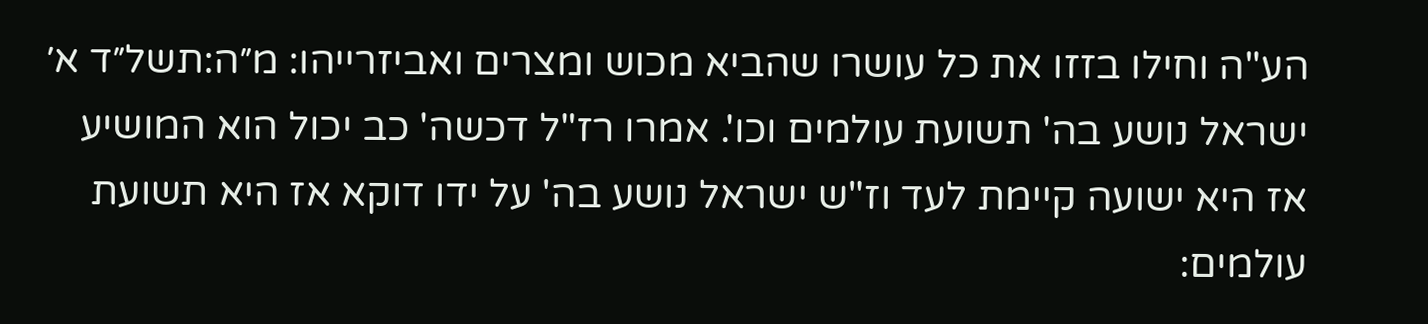הע"ה וחילו בזזו את כל עושרו שהביא מכוש ומצרים ואביזרייהו: מ״ה:תשל״ד א׳ ישראל נושע בה' תשועת עולמים וכו'. אמרו רז"ל דכשה' כב יכול הוא המושיע אז היא ישועה קיימת לעד וז"ש ישראל נושע בה' על ידו דוקא אז היא תשועת עולמים: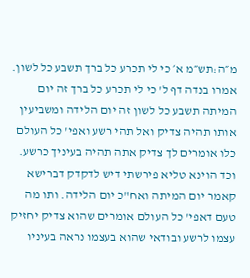מ״ה:תש״מ א׳ כי לי תכרע כל ברך תשבע כל לשון. אמרו בנדה דף ל' כי לי תכרע כל ברך זה יום המיתה תשבע כל לשון זה יום הלידה ומשביעין אותו תהיה צדיק ואל תהי רשע ואפי' כל העולם כלו אומרים לך צדיק אתה תהיה בעיניך כרשע. וכד הוינא טליא פירשתי דיש לדקדק דברישא קאמר יום המיתה ואח"כ יום הלידה. ותו מה טעם דאפי' כל העולם אומרים שהוא צדיק יחזיק עצמו לרשע ובודאי שהוא בעצמו נראה בעיניו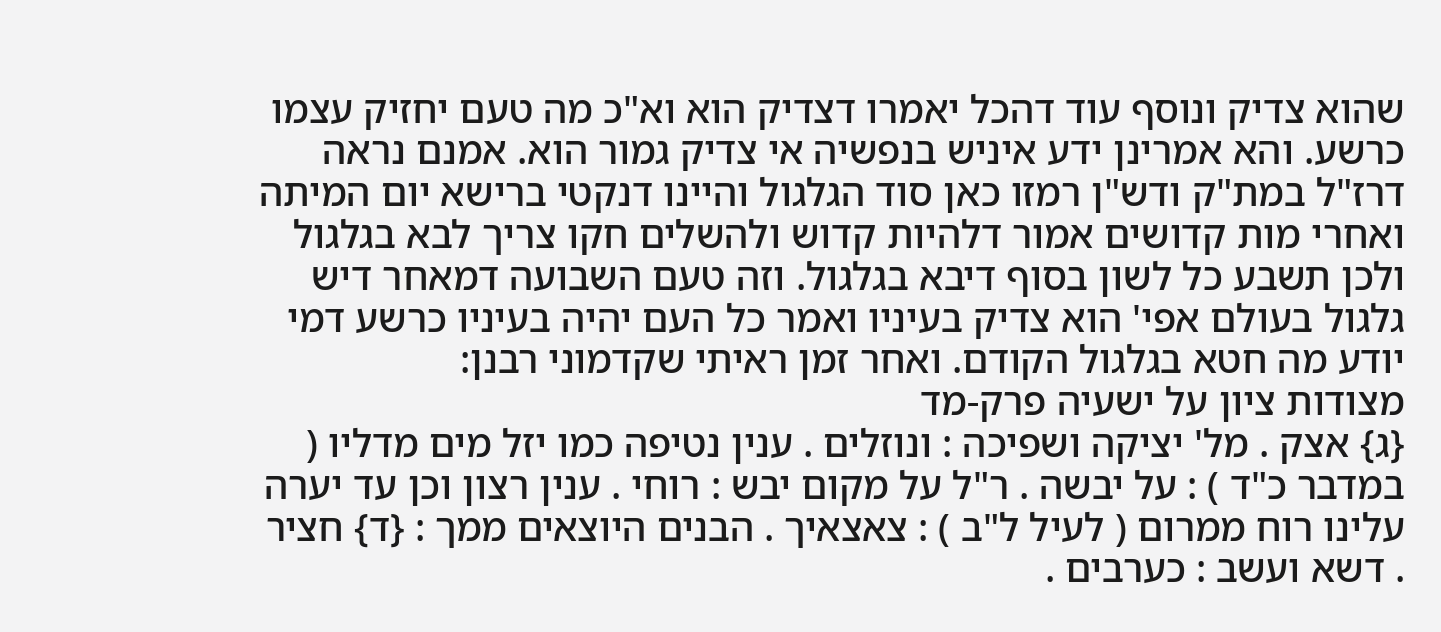שהוא צדיק ונוסף עוד דהכל יאמרו דצדיק הוא וא"כ מה טעם יחזיק עצמו כרשע. והא אמרינן ידע איניש בנפשיה אי צדיק גמור הוא. אמנם נראה דרז"ל במת"ק ודש"ן רמזו כאן סוד הגלגול והיינו דנקטי ברישא יום המיתה ואחרי מות קדושים אמור דלהיות קדוש ולהשלים חקו צריך לבא בגלגול ולכן תשבע כל לשון בסוף דיבא בגלגול. וזה טעם השבועה דמאחר דיש גלגול בעולם אפי' הוא צדיק בעיניו ואמר כל העם יהיה בעיניו כרשע דמי יודע מה חטא בגלגול הקודם. ואחר זמן ראיתי שקדמוני רבנן:
מצודות ציון על ישעיה פרק-מד
{ג} אצק . מל' יציקה ושפיכה : ונוזלים . ענין נטיפה כמו יזל מים מדליו ( במדבר כ"ד ) : על יבשה . ר"ל על מקום יבש : רוחי . ענין רצון וכן עד יערה עלינו רוח ממרום ( לעיל ל"ב ) : צאצאיך . הבנים היוצאים ממך : {ד} חציר . דשא ועשב : כערבים .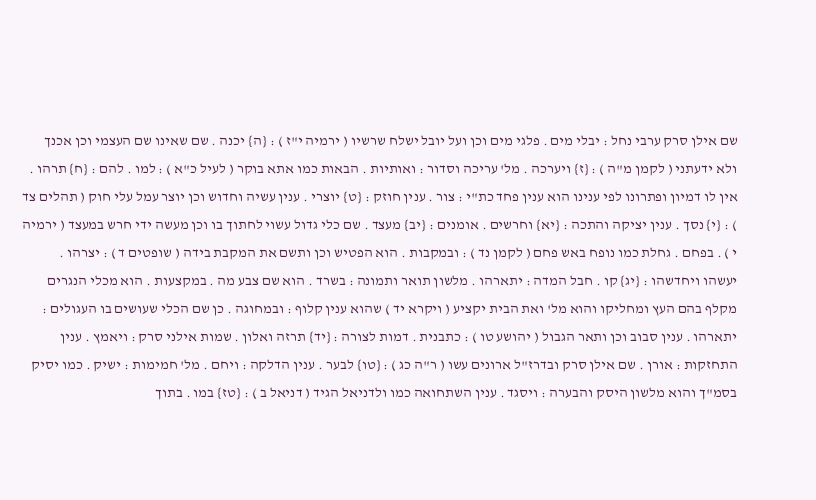שם אילן סרק ערבי נחל : יבלי מים . פלגי מים וכן ועל יובל ישלח שרשיו ( ירמיה י"ז ) : {ה} יכנה . שם שאינו שם העצמי וכן אכנך ולא ידעתני ( לקמן מ"ה ) : {ז} ויערכה . מל' עריכה וסדור : ואותיות . הבאות כמו אתא בוקר ( לעיל כ"א ) : למו . להם : {ח} תרהו . אין לו דמיון ופתרונו לפי ענינו הוא ענין פחד כת"י : צור . ענין חוזק : {ט} יוצרי . ענין עשיה וחדוש וכן יוצר עמל עלי חוק ( תהלים צד ) : {י} נסך . ענין יציקה והתכה : {יא} וחרשים . אומנים : {יב} מעצד . שם כלי גדול עשוי לחתוך בו וכן מעשה ידי חרש במעצד ( ירמיה י ) . בפחם . גחלת כמו נופח באש פחם ( לקמן נד ) : ובמקבות . הוא הפטיש וכן ותשם את המקבת בידה ( שופטים ד ) : יצרהו . יעשהו ויחדשהו : {יג} קו . חבל המדה : יתארהו . מלשון תואר ותמונה : בשרד . הוא שם צבע מה . במקצעות . הוא מכלי הנגרים מקלף בהם העץ ומחליקו והוא מל' ואת הבית יקציע ( ויקרא יד ) שהוא ענין קלוף : ובמחוגה . כן שם הכלי שעושים בו העגולים : יתארהו . ענין סבוב וכן ותאר הגבול ( יהושע טו ) : כתבנית . דמות לצורה : {יד} תרזה ואלון . שמות אילני סרק : ויאמץ . ענין התחזקות : אורן . שם אילן סרק ובדרז"ל ארונים עשו ( ר"ה כג ) : {טו} לבער . ענין הדלקה : ויחם . מל' חמימות : ישיק . כמו יסיק בסמ"ך והוא מלשון היסק והבערה : ויסגד . ענין השתחואה כמו ולדניאל הגיד ( דניאל ב ) : {טז} במו . בתוך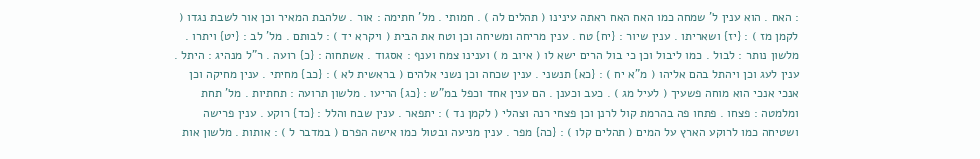: האח . הוא ענין ל' שמחה כמו האח האח ראתה עינינו ( תהלים לה ) . חמותי . מל' חתימה : אור . שלהבת המאיר וכן אור לשבת נגדו ( לקמן מז ) : {יז} ושאריתו . ענין שיור : {יח} טח . ענין מריחה ומשיחה וכן וטח את הבית ( ויקרא יד ) : לבותם . מל' לב : {יט} ויתרו . מלשון נותר : לבול . כמו ליבול וכן כי בול הרים ישא לו ( איוב מ ) וענינו צמח וענף : אסגוד . אשתחוה : {כ} רועה . ר"ל מנהיג : היתל . ענין לעג וכן ויהתל בהם אליהו ( מ"א יח ) : {כא} תנשני . ענין שכחה וכן נשני אלהים ( בראשית לא ) : {כב} מחיתי . ענין מחיקה וכן אנכי אנכי הוא מוחה פשעיך ( לעיל מג ) . כעב וכענן . הם ענין אחד וכפל במ"ש : {כג} הריעו . מלשון תרועה : תחתיות . מל' תחת ומלמטה : פצחו . פתחו פה בהרמת קול לרנן וכן פצחי רנה וצהלי ( לקמן נד ) : יתפאר . ענין שבח והלל : {כד} רוקע . ענין פרישה ושטיחה כמו לרוקע הארץ על המים ( תהלים קלו ) : {כה} מפר . ענין מניעה ובטול כמו אישה הפרם ( במדבר ל ) : אותות . מלשון אות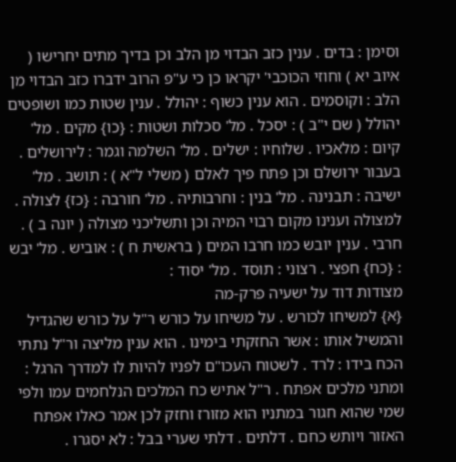וסימן : בדים . ענין כזב הבדוי מן הלב וכן בדיך מתים יחרישו ( איוב יא ) וחוזי הכוכבי' יקראו כן כי ע"פ הרוב ידברו כזב הבדוי מן הלב : וקוסמים . הוא ענין כשוף : יהולל . ענין שטות כמו ושופטים יהולל ( שם י"ב ) : יסכל . מל' סכלות ושטות : {כו} מקים . מל' קיום : מלאכיו . שלוחיו : ישלים . מל' השלמה וגמר : לירושלים . בעבור ירושלם וכן פתח פיך לאלם ( משלי ל"א ) : תושב . מל' ישיבה : תבנינה . מל' בנין : וחרבותיה . מל' חורבה : {כז} לצולה . למצולה וענינו מקום רבוי המיה וכן ותשליכני מצולה ( יונה ב ) . חרבי . ענין יובש כמו חרבו המים ( בראשית ח ) : אוביש . מל' יבש : {כח} חפצי . רצוני : תוסד . מל' יסוד :
מצודות דוד על ישעיה פרק-מה
{א} למשיחו לכורש . על משיחו על כורש ר"ל על כורש שהגדיל והמשיל אותו : אשר החזקתי בימינו . הוא ענין מליצה ור"ל נתתי הכח בידו : לרד . לשטוח העכו"ם לפניו להיות לו למדרך הרגל : ומתני מלכים אפתח . ר"ל אתיש כח המלכים הנלחמים עמו ולפי שמי שהוא חגור במתניו הוא מזורז וחזק לכן אמר כאלו אפתח האזור ויותש כחם . דלתים . דלתי שערי בבל : לא יסגרו .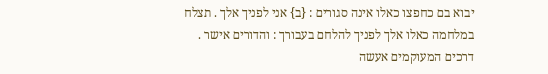יבוא בם כחפצו כאלו אינה סגורים : {ב} אני לפניך אלך . תצלח במלחמה כאלו אלך לפניך להלחם בעבורך : והדורים אישר . דרכים המעוקמים אעשה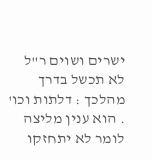ישרים ושוים ר"ל לא תכשל בדרך מהלכך : דלתות וכו' . הוא ענין מליצה לומר לא יתחזקו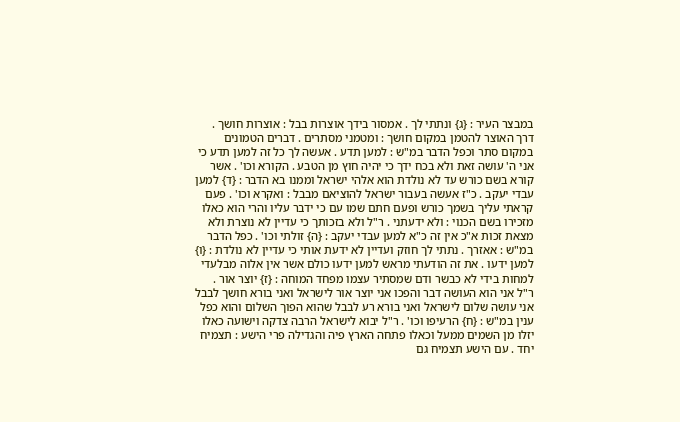במבצר העיר : {ג} ונתתי לך . אמסור בידך אוצרות בבל : אוצרות חושך . דרך האוצר להטמן במקום חושך : ומטמני מסתרים . דברים הטמונים במקום סתר וכפל הדבר במ"ש : למען תדע . אעשה לך כל זה למען תדע כי אני ה' עושה זאת ולא בכח ידך כי יהיה חוץ מן הטבע . הקורא וכו' . אשר קורא בשם כורש עד לא נולדת הוא אלהי ישראל וממנו בא הדבר : {ד} למען עבדי יעקב . כ"ז אעשה בעבור ישראל להוציאם מבבל : ואקרא וכו' . פעם קראתי עליך בשמך כורש ופעם חתם שמו עם כי ידבר עליו והרי הוא כאלו מזכירו בשם הכנוי : ולא ידעתני . ר"ל ולא בזכותך כי עדיין לא נוצרת ולא מצאת זכות א"כ אין זה כ"א למען עבדי יעקב : {ה} זולתי וכו' . כפל הדבר במ"ש : אאזרך . נתתי לך חוזק ועדיין לא ידעת אותי כי עדיין לא נולדת : {ו} למען ידעו . את זה הודעתי מראש למען ידעו כולם אשר אין אלוה מבלעדי למחות בידי לא כבשר ודם שמסתיר עצמו מפחד המוחה : {ז} יוצר אור . ר"ל אני הוא העושה דבר והפכו אני יוצר אור לישראל ואני בורא חושך לבבל אני עושה שלום לישראל ואני בורא רע לבבל שהוא הפוך השלום והוא כפל ענין במ"ש : {ח} הרעיפו וכו' . ר"ל יבוא לישראל הרבה צדקה וישועה כאלו יזלו מן השמים ממעל וכאלו פתחה הארץ פיה והגדילה פרי הישע : תצמיח יחד . עם הישע תצמיח גם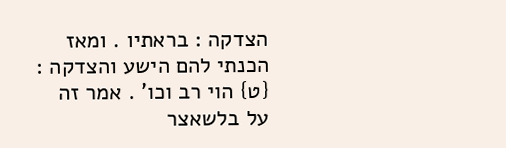הצדקה : בראתיו . ומאז הכנתי להם הישע והצדקה : {ט} הוי רב וכו' . אמר זה על בלשאצר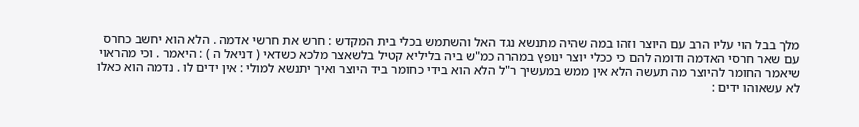מלך בבל הוי עליו הרב עם היוצר וזהו במה שהיה מתנשא נגד האל והשתמש בכלי בית המקדש : חרש את חרשי אדמה . הלא הוא יחשב כחרס עם שאר חרסי האדמה ודומה להם כי ככלי יוצר ינופץ במהרה כמ"ש ביה בליליא קטיל בלשאצר מלכא כשדאי ( דניאל ה ) : היאמר . וכי מהראוי שיאמר החומר להיוצר מה תעשה הלא אין ממש במעשיך ר"ל הלא הוא בידי כחומר ביד היוצר ואיך יתנשא למולי : אין ידים לו . נדמה הוא כאלו לא עשאוהו ידים :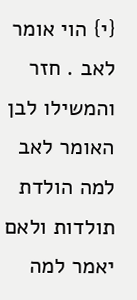{י} הוי אומר לאב . חזר והמשילו לבן האומר לאב למה הולדת תולדות ולאם יאמר למה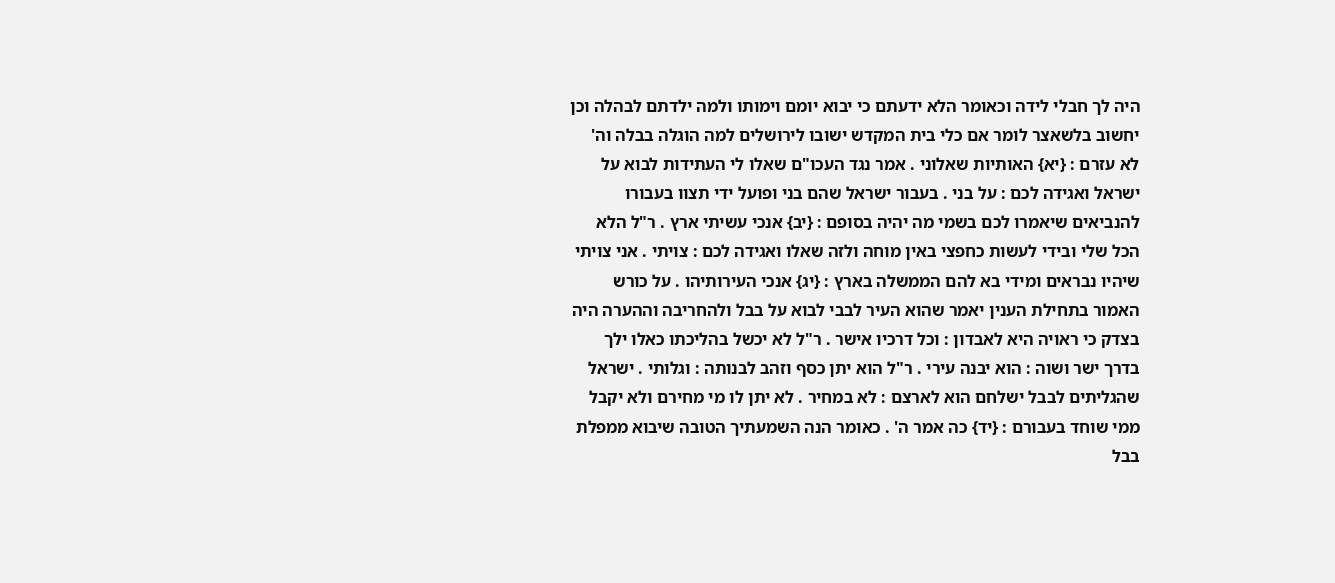היה לך חבלי לידה וכאומר הלא ידעתם כי יבוא יומם וימותו ולמה ילדתם לבהלה וכן יחשוב בלשאצר לומר אם כלי בית המקדש ישובו לירושלים למה הוגלה בבלה וה' לא עזרם : {יא} האותיות שאלוני . אמר נגד העכו"ם שאלו לי העתידות לבוא על ישראל ואגידה לכם : על בני . בעבור ישראל שהם בני ופועל ידי תצוו בעבורו להנביאים שיאמרו לכם בשמי מה יהיה בסופם : {יב} אנכי עשיתי ארץ . ר"ל הלא הכל שלי ובידי לעשות כחפצי באין מוחה ולזה שאלו ואגידה לכם : צויתי . אני צויתי שיהיו נבראים ומידי בא להם הממשלה בארץ : {יג} אנכי העירותיהו . על כורש האמור בתחילת הענין יאמר שהוא העיר לבבי לבוא על בבל ולהחריבה וההערה היה בצדק כי ראויה היא לאבדון : וכל דרכיו אישר . ר"ל לא יכשל בהליכתו כאלו ילך בדרך ישר ושוה : הוא יבנה עירי . ר"ל הוא יתן כסף וזהב לבנותה : וגלותי . ישראל שהגליתים לבבל ישלחם הוא לארצם : לא במחיר . לא יתן לו מי מחירם ולא יקבל ממי שוחד בעבורם : {יד} כה אמר ה' . כאומר הנה השמעתיך הטובה שיבוא ממפלת בבל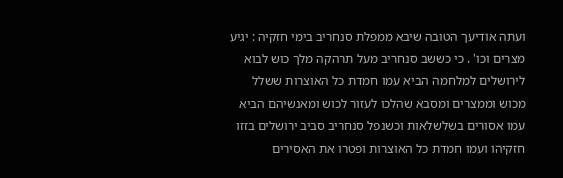ועתה אודיעך הטובה שיבא ממפלת סנחריב בימי חזקיה : יגיע מצרים וכו' . כי כששב סנחריב מעל תרהקה מלך כוש לבוא לירושלים למלחמה הביא עמו חמדת כל האוצרות ששלל מכוש וממצרים ומסבא שהלכו לעזור לכוש ומאנשיהם הביא עמו אסורים בשלשלאות וכשנפל סנחריב סביב ירושלים בזזו חזקיהו ועמו חמדת כל האוצרות ופטרו את האסירים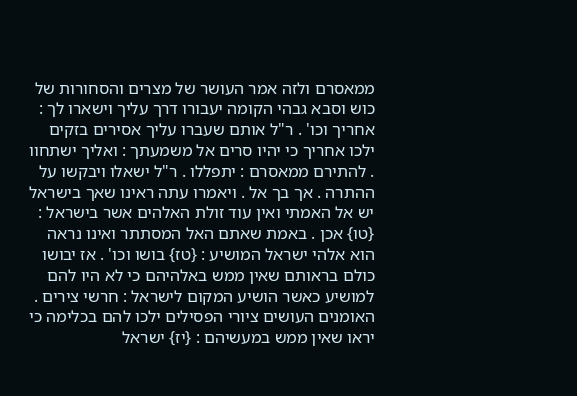ממאסרם ולזה אמר העושר של מצרים והסחורות של כוש וסבא גבהי הקומה יעבורו דרך עליך וישארו לך : אחריך וכו' . ר"ל אותם שעברו עליך אסירים בזקים ילכו אחריך כי יהיו סרים אל משמעתך : ואליך ישתחוו . להתירם ממאסרם : יתפללו . ר"ל ישאלו ויבקשו על ההתרה . אך בך אל . ויאמרו עתה ראינו שאך בישראל יש אל האמתי ואין עוד זולת האלהים אשר בישראל : {טו} אכן . באמת שאתם האל המסתתר ואינו נראה הוא אלהי ישראל המושיע : {טז} בושו וכו' . אז יבושו כולם בראותם שאין ממש באלהיהם כי לא היו להם למושיע כאשר הושיע המקום לישראל : חרשי צירים . האומנים העושים ציורי הפסילים ילכו להם בכלימה כי יראו שאין ממש במעשיהם : {יז} ישראל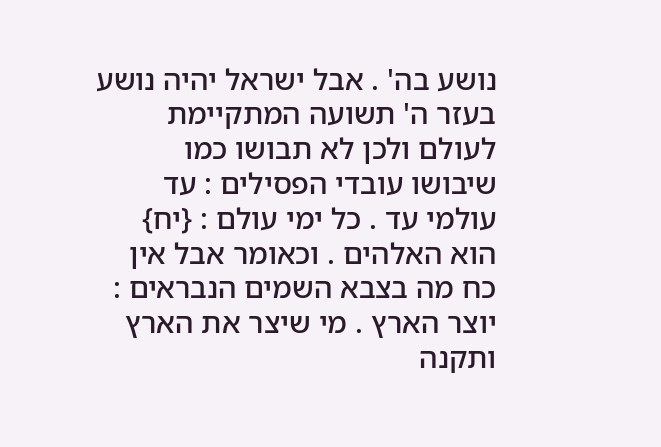נושע בה' . אבל ישראל יהיה נושע בעזר ה' תשועה המתקיימת לעולם ולכן לא תבושו כמו שיבושו עובדי הפסילים : עד עולמי עד . כל ימי עולם : {יח} הוא האלהים . וכאומר אבל אין כח מה בצבא השמים הנבראים : יוצר הארץ . מי שיצר את הארץ ותקנה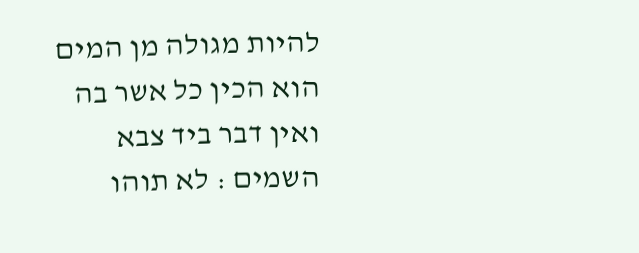להיות מגולה מן המים הוא הכין כל אשר בה ואין דבר ביד צבא השמים : לא תוהו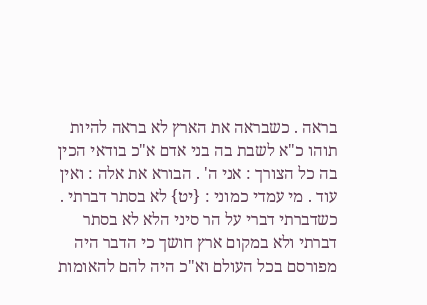בראה . כשבראה את הארץ לא בראה להיות תוהו כ"א לשבת בה בני אדם א"כ בודאי הכין בה כל הצורך : אני ה' . הבורא את אלה : ואין עוד . מי עמדי כמוני : {יט} לא בסתר דברתי . כשדברתי דברי על הר סיני הלא לא בסתר דברתי ולא במקום ארץ חושך כי הדבר היה מפורסם בכל העולם וא"כ היה להם להאומות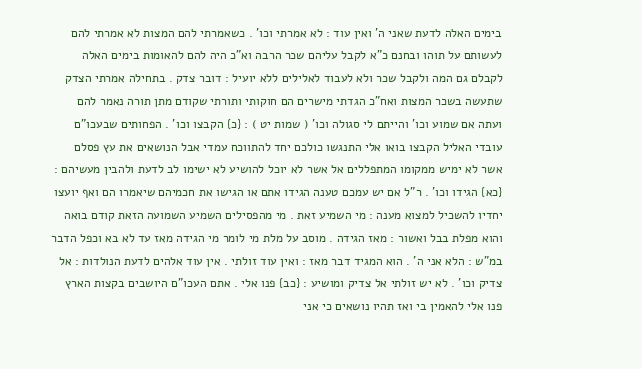בימים האלה לדעת שאני ה' ואין עוד : לא אמרתי וכו' . כשאמרתי להם המצות לא אמרתי להם לעשותם על תוהו ובחנם כ"א לקבל עליהם שכר הרבה וא"כ היה להם להאומות בימים האלה לקבלם גם המה ולקבל שכר ולא לעבוד לאלילים ללא יועיל : דובר צדק . בתחילה אמרתי הצדק שתעשה בשכר המצות ואח"כ הגדתי מישרים הם חוקותי ותורתי שקודם מתן תורה נאמר להם ועתה אם שמוע וכו' והייתם לי סגולה וכו' ( שמות יט ) : {כ} הקבצו וכו' . הפחותים שבעכו"ם עובדי האליל הקבצו בואו אלי התנגשו כולכם יחד להתווכח עמדי אבל הנושאים את עץ פסלם אשר לא ימיש ממקומו המתפללים אל אשר לא יוכל להושיע לא ישימו לב לדעת ולהבין מעשיהם : {כא} הגידו וכו' . ר"ל אם יש עמכם טענה הגידו אתם או הגישו את חכמיהם שיאמרו הם ואף יועצו יחדיו להשכיל למצוא מענה : מי השמיע זאת . מי מהפסילים השמיע השמועה הזאת קודם בואה והוא מפלת בבל ואשור : מאז הגידה . מוסב על מלת מי לומר מי הגידה מאז עד לא בא וכפל הדבר במ"ש : הלא אני ה' . הוא המגיד דבר מאז : ואין עוד זולתי . אין עוד אלהים לדעת הנולדות : אל צדיק וכו' . לא יש זולתי אל צדיק ומושיע : {כב} פנו אלי . אתם העכו"ם היושבים בקצות הארץ פנו אלי להאמין בי ואז תהיו נושאים כי אני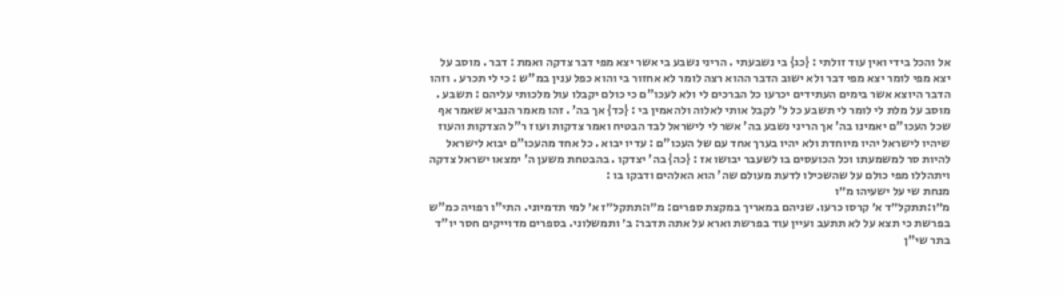אל והכל בידי ואין עוד זולתי : {כג} בי נשבעתי . הריני נשבע בי אשר יצא מפי דבר צדקה ואמת : דבר . מוסב על יצא מפי לומר יצא מפי דבר ולא ישוב הדבר ההוא רצה לומר לא אחזור בי והוא כפל ענין במ"ש : כי לי תכרע . וזהו הדבר היוצא אשר בימים העתידים יכרעו כל הברכים לי ולא לעכו"ם כי כולם יקבלו עול מלכותי עליהם : תשבע . מוסב על מלת לי לומר לי תשבע כל ל' לקבל אותי לאלוה ולהאמין בי : {כד} אך בה' . זהו מאמר הנביא שאמר אף שכל העכו"ם יאמינו בה' אך הריני נשבע בה' אשר לי לישראל לבד הבטיח ואמר צדקות ועוז ר"ל הצדקות והעוז שיהיו לישראל יהיו מיוחדת ולא יהיו בערך אחד עם של העכו"ם : עדיו יבוא . כל אחד מהעכו"ם יבוא לישראל להיות סר למשמעתו וכל הכועסים בו לשעבר יבושו אז : {כה} בה' יצדקו . בהבטחת משען ה' ימצאו ישראל צדקה ויתהללו מפי כולם על שהשכילו לדעת מעולם שה' הוא האלהים ודבקו בו :
מנחת שי על ישעיהו מ״ו
מ״ו:תתקל״ד א׳ קרסו כרעו. שניהם במאריך במקצת ספרים: מ״ו:תתקל״ז א׳ למי תדמיוני. התי"ו רפויה כמ"ש בפרשת כי תצא על לא תתעב ועיין עוד בפרשת וארא על אתה תדבר: ב׳ ותמשלוני. בספרים מדוייקים חסר יו"ד בתר שי"ן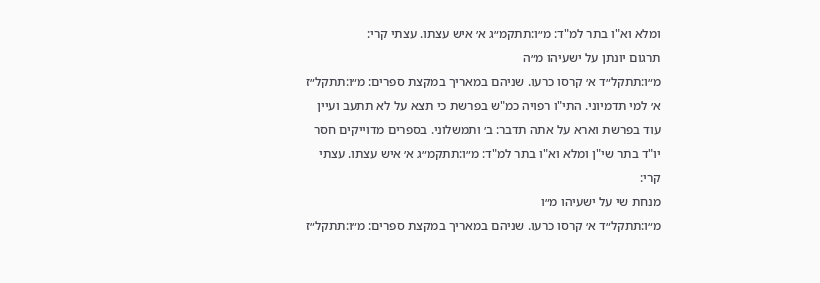ומלא וא"ו בתר למ"ד: מ״ו:תתקמ״ג א׳ איש עצתו. עצתי קרי:
תרגום יונתן על ישעיהו מ״ה
מ״ו:תתקל״ד א׳ קרסו כרעו. שניהם במאריך במקצת ספרים: מ״ו:תתקל״ז א׳ למי תדמיוני. התי"ו רפויה כמ"ש בפרשת כי תצא על לא תתעב ועיין עוד בפרשת וארא על אתה תדבר: ב׳ ותמשלוני. בספרים מדוייקים חסר יו"ד בתר שי"ן ומלא וא"ו בתר למ"ד: מ״ו:תתקמ״ג א׳ איש עצתו. עצתי קרי:
מנחת שי על ישעיהו מ״ו
מ״ו:תתקל״ד א׳ קרסו כרעו. שניהם במאריך במקצת ספרים: מ״ו:תתקל״ז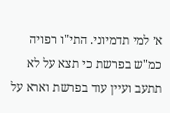א׳ למי תדמיוני. התי"ו רפויה כמ"ש בפרשת כי תצא על לא תתעב ועיין עוד בפרשת וארא על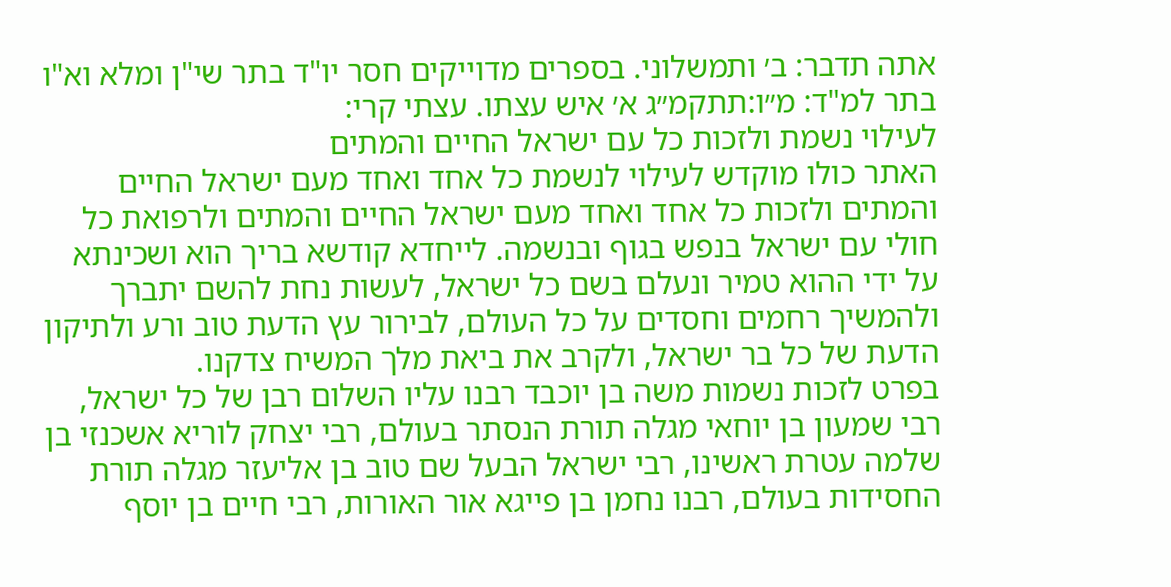אתה תדבר: ב׳ ותמשלוני. בספרים מדוייקים חסר יו"ד בתר שי"ן ומלא וא"ו בתר למ"ד: מ״ו:תתקמ״ג א׳ איש עצתו. עצתי קרי:
לעילוי נשמת ולזכות כל עם ישראל החיים והמתים
האתר כולו מוקדש לעילוי לנשמת כל אחד ואחד מעם ישראל החיים והמתים ולזכות כל אחד ואחד מעם ישראל החיים והמתים ולרפואת כל חולי עם ישראל בנפש בגוף ובנשמה. לייחדא קודשא בריך הוא ושכינתא על ידי ההוא טמיר ונעלם בשם כל ישראל, לעשות נחת להשם יתברך ולהמשיך רחמים וחסדים על כל העולם, לבירור עץ הדעת טוב ורע ולתיקון הדעת של כל בר ישראל, ולקרב את ביאת מלך המשיח צדקנו.
בפרט לזכות נשמות משה בן יוכבד רבנו עליו השלום רבן של כל ישראל, רבי שמעון בן יוחאי מגלה תורת הנסתר בעולם, רבי יצחק לוריא אשכנזי בן שלמה עטרת ראשינו, רבי ישראל הבעל שם טוב בן אליעזר מגלה תורת החסידות בעולם, רבנו נחמן בן פייגא אור האורות, רבי חיים בן יוסף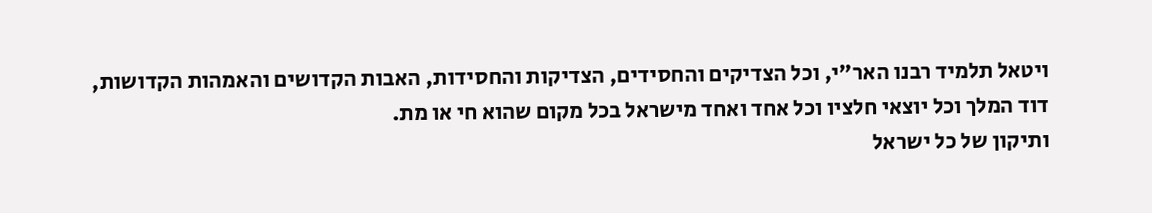ויטאל תלמיד רבנו האר"י, וכל הצדיקים והחסידים, הצדיקות והחסידות, האבות הקדושים והאמהות הקדושות, דוד המלך וכל יוצאי חלציו וכל אחד ואחד מישראל בכל מקום שהוא חי או מת.
ותיקון של כל ישראל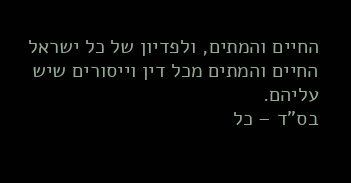החיים והמתים, ולפדיון של כל ישראל החיים והמתים מכל דין וייסורים שיש עליהם.
בס"ד – כל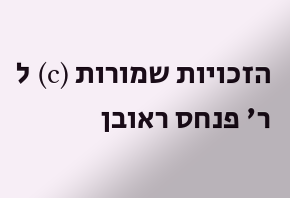הזכויות שמורות (c) ל ר' פנחס ראובן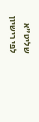שליט"א
לפי רישיון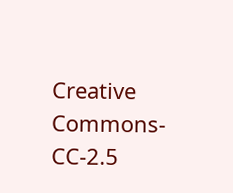Creative Commons-CC-2.5